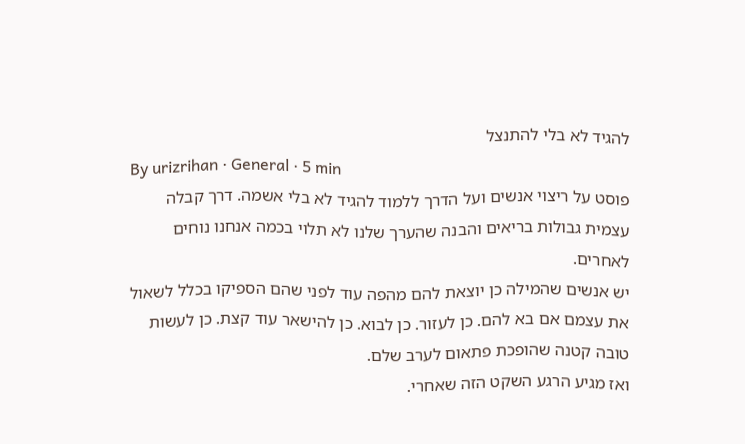להגיד לא בלי להתנצל
By urizrihan · General · 5 min
פוסט על ריצוי אנשים ועל הדרך ללמוד להגיד לא בלי אשמה. דרך קבלה עצמית גבולות בריאים והבנה שהערך שלנו לא תלוי בכמה אנחנו נוחים לאחרים.
יש אנשים שהמילה כן יוצאת להם מהפה עוד לפני שהם הספיקו בכלל לשאול את עצמם אם בא להם. כן לעזור. כן לבוא. כן להישאר עוד קצת. כן לעשות טובה קטנה שהופכת פתאום לערב שלם.
ואז מגיע הרגע השקט הזה שאחרי.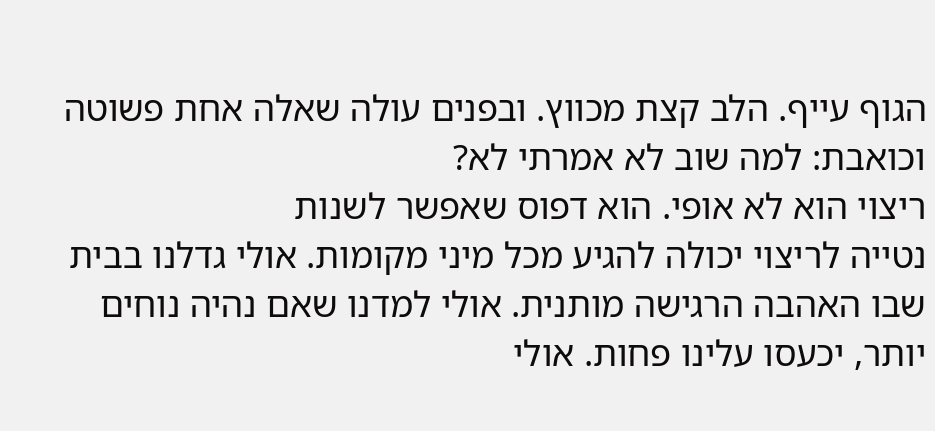הגוף עייף. הלב קצת מכווץ. ובפנים עולה שאלה אחת פשוטה וכואבת: למה שוב לא אמרתי לא?
ריצוי הוא לא אופי. הוא דפוס שאפשר לשנות
נטייה לריצוי יכולה להגיע מכל מיני מקומות. אולי גדלנו בבית שבו האהבה הרגישה מותנית. אולי למדנו שאם נהיה נוחים יותר, יכעסו עלינו פחות. אולי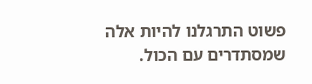פשוט התרגלנו להיות אלה שמסתדרים עם הכול.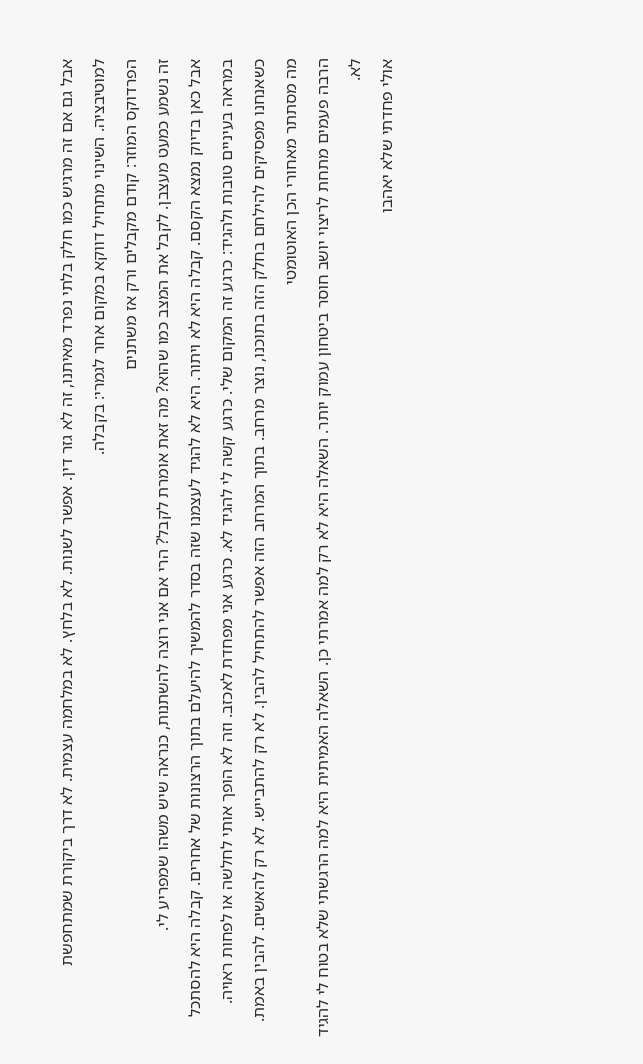אבל גם אם זה מרגיש כמו חלק בלתי נפרד מאיתנו, זה לא גזר דין. אפשר לשנות. לא בלחץ. לא במלחמה עצמית. לא דרך ביקורת שמתחפשת למוטיבציה. השינוי מתחיל דווקא במקום אחר לגמרי: בקבלה.
הפרדוקס המוזר: קודם מקבלים ורק אז משתנים
זה נשמע כמעט מעצבן. לקבל את המצב כמו שהוא? מה זאת אומרת לקבל? הרי אם אני רוצה להשתנות, כנראה שיש משהו שמפריע לי.
אבל כאן בדיוק נמצא הקסם. קבלה היא לא ויתור. היא לא להגיד לעצמנו שזה בסדר להמשיך להיעלם בתוך הרצונות של אחרים. קבלה היא להסתכל במראה בעיניים טובות ולהגיד: כרגע זה המקום שלי. כרגע קשה לי להגיד לא. כרגע אני מפחדת לאכזב. וזה לא הופך אותי לחלשה או לפחות ראויה.
כשאנחנו מפסיקים להילחם בחלק הזה בתוכנו, נוצר מרחב. בתוך המרחב הזה אפשר להתחיל להבין. לא רק להתבייש. לא רק להאשים. להבין באמת.
מה מסתתר מאחורי הכן האוטומטי
הרבה פעמים מתחת לריצוי יושב חוסר ביטחון עמוק יותר. השאלה היא לא רק למה אמרתי כן. השאלה האמיתית היא למה הרגשתי שלא בטוח לי להגיד לא.
אולי פחדתי שלא יאהבו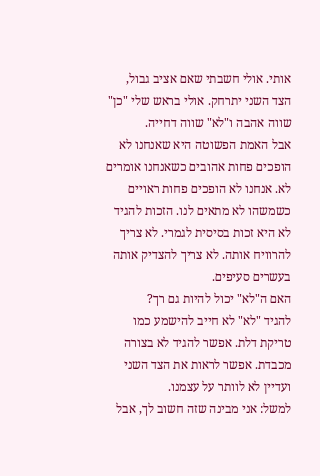אותי. אולי חשבתי שאם אציב גבול, הצד השני יתרחק. אולי בראש שלי "כן" שווה אהבה ו"לא" שווה דחייה.
אבל האמת הפשוטה היא שאנחנו לא הופכים פחות אהובים כשאנחנו אומרים לא. אנחנו לא הופכים פחות ראויים כשמשהו לא מתאים לנו. הזכות להגיד לא היא זכות בסיסית לגמרי. לא צריך להרוויח אותה. לא צריך להצדיק אותה בעשרים סעיפים.
האם ה"לא" יכול להיות גם רך?
להגיד "לא" לא חייב להישמע כמו טריקת דלת. אפשר להגיד לא בצורה מכבדת. אפשר לראות את הצד השני ועדיין לא לוותר על עצמנו.
למשל: אני מבינה שזה חשוב לך, אבל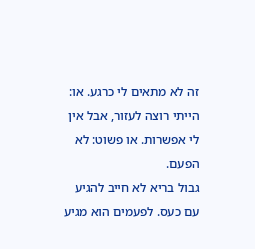זה לא מתאים לי כרגע. או: הייתי רוצה לעזור, אבל אין לי אפשרות. או פשוט: לא הפעם.
גבול בריא לא חייב להגיע עם כעס. לפעמים הוא מגיע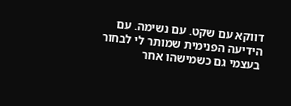דווקא עם שקט. עם נשימה. עם הידיעה הפנימית שמותר לי לבחור בעצמי גם כשמישהו אחר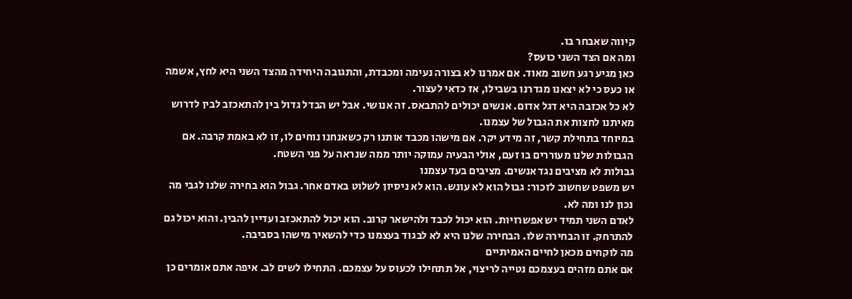קיווה שאבחר בו.
ומה אם הצד השני כועס?
כאן מגיע רגע חשוב מאוד. אם אמרנו לא בצורה נעימה ומכבדת, והתגובה היחידה מהצד השני היא לחץ, אשמה או כעס כי לא יצאנו מגדרנו בשבילו, אז כדאי לעצור.
לא כל אכזבה היא דגל אדום. אנשים יכולים להתבאס. זה אנושי. אבל יש הבדל גדול בין להתאכזב לבין לדרוש מאיתנו לחצות את הגבול של עצמנו.
במיוחד בתחילת קשר, זה מידע יקר. אם מישהו מכבד אותנו רק כשאנחנו נוחים לו, זו לא באמת קרבה. אם הגבולות שלנו מעוררים בו זעם, אולי הבעיה עמוקה יותר ממה שנראה על פני השטח.
גבולות לא מציבים נגד אנשים. מציבים בעד עצמנו
יש משפט שחשוב לזכור: גבול הוא לא עונש. הוא לא ניסיון לשלוט באדם אחר. גבול הוא בחירה שלנו לגבי מה נכון לנו ומה לא.
לאדם השני תמיד יש אפשרויות. הוא יכול לכבד ולהישאר קרוב. הוא יכול להתאכזב ועדיין להבין. והוא יכול גם להתרחק. זו הבחירה שלו. הבחירה שלנו היא לא לבגוד בעצמנו כדי להשאיר מישהו בסביבה.
מה לוקחים מכאן לחיים האמיתיים
אם אתם מזהים בעצמכם נטייה לריצוי, אל תתחילו לכעוס על עצמכם. התחילו לשים לב. איפה אתם אומרים כן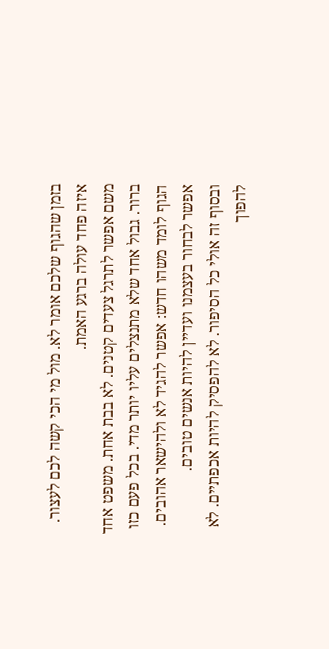בזמן שהגוף שלכם אומר לא. מול מי הכי קשה לכם לעצור. איזה פחד עולה ברגע האמת.
משם אפשר לתרגל צעדים קטנים. לא בבת אחת. משפט אחד ברור. גבול אחד שלא מתנצלים עליו יותר מדי. בכל פעם כזו הגוף לומד משהו חדש: אפשר להגיד לא ולהישאר אהובים. אפשר לבחור בעצמנו ועדיין להיות אנשים טובים.
ובסוף זה אולי כל הסיפור. לא להפסיק להיות אכפתיים. לא להפוך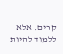קרים. אלא ללמוד להיות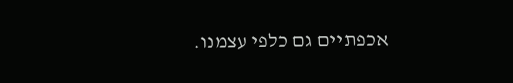אכפתיים גם כלפי עצמנו.